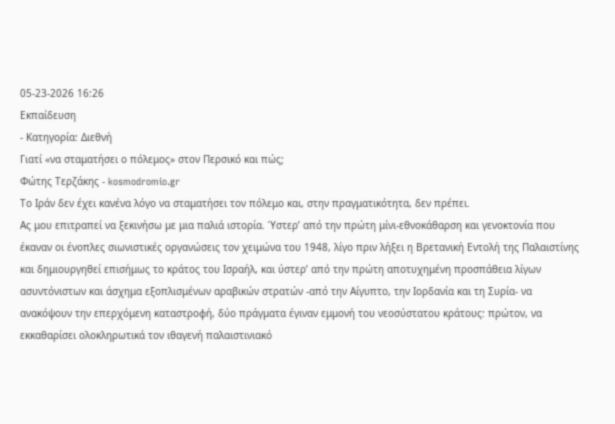05-23-2026 16:26
Εκπαίδευση
- Κατηγορία: Διεθνή
Γιατί «να σταματήσει ο πόλεμος» στον Περσικό και πώς;
Φώτης Τερζάκης - kosmodromio.gr
Το Ιράν δεν έχει κανένα λόγο να σταματήσει τον πόλεμο και, στην πραγματικότητα, δεν πρέπει.
Ας μου επιτραπεί να ξεκινήσω με μια παλιά ιστορία. Ύστερ’ από την πρώτη μίνι-εθνοκάθαρση και γενοκτονία που έκαναν οι ένοπλες σιωνιστικές οργανώσεις τον χειμώνα του 1948, λίγο πριν λήξει η Βρετανική Εντολή της Παλαιστίνης και δημιουργηθεί επισήμως το κράτος του Ισραήλ, και ύστερ’ από την πρώτη αποτυχημένη προσπάθεια λίγων ασυντόνιστων και άσχημα εξοπλισμένων αραβικών στρατών -από την Αίγυπτο, την Ιορδανία και τη Συρία- να ανακόψουν την επερχόμενη καταστροφή, δύο πράγματα έγιναν εμμονή του νεοσύστατου κράτους: πρώτον, να εκκαθαρίσει ολοκληρωτικά τον ιθαγενή παλαιστινιακό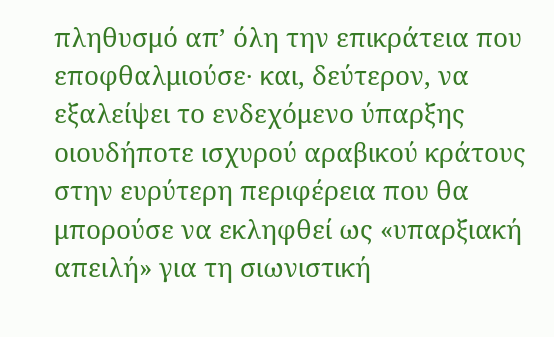πληθυσμό απ’ όλη την επικράτεια που εποφθαλμιούσε· και, δεύτερον, να εξαλείψει το ενδεχόμενο ύπαρξης οιουδήποτε ισχυρού αραβικού κράτους στην ευρύτερη περιφέρεια που θα μπορούσε να εκληφθεί ως «υπαρξιακή απειλή» για τη σιωνιστική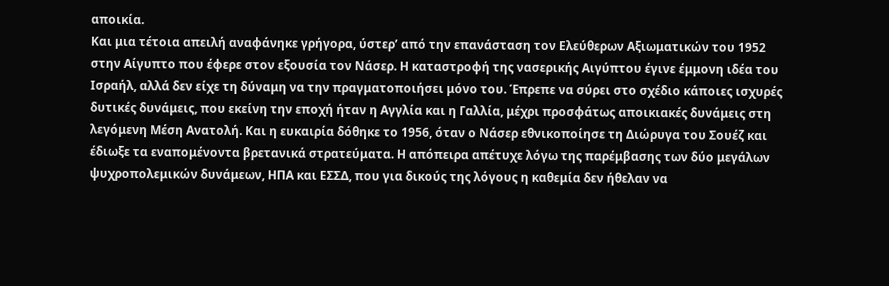αποικία.
Και μια τέτοια απειλή αναφάνηκε γρήγορα, ύστερ’ από την επανάσταση τον Ελεύθερων Αξιωματικών του 1952 στην Αίγυπτο που έφερε στον εξουσία τον Νάσερ. Η καταστροφή της νασερικής Αιγύπτου έγινε έμμονη ιδέα του Ισραήλ, αλλά δεν είχε τη δύναμη να την πραγματοποιήσει μόνο του. Έπρεπε να σύρει στο σχέδιο κάποιες ισχυρές δυτικές δυνάμεις, που εκείνη την εποχή ήταν η Αγγλία και η Γαλλία, μέχρι προσφάτως αποικιακές δυνάμεις στη λεγόμενη Μέση Ανατολή. Και η ευκαιρία δόθηκε το 1956, όταν ο Νάσερ εθνικοποίησε τη Διώρυγα του Σουέζ και έδιωξε τα εναπομένοντα βρετανικά στρατεύματα. Η απόπειρα απέτυχε λόγω της παρέμβασης των δύο μεγάλων ψυχροπολεμικών δυνάμεων, ΗΠΑ και ΕΣΣΔ, που για δικούς της λόγους η καθεμία δεν ήθελαν να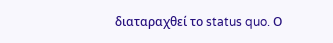διαταραχθεί το status quo. Ο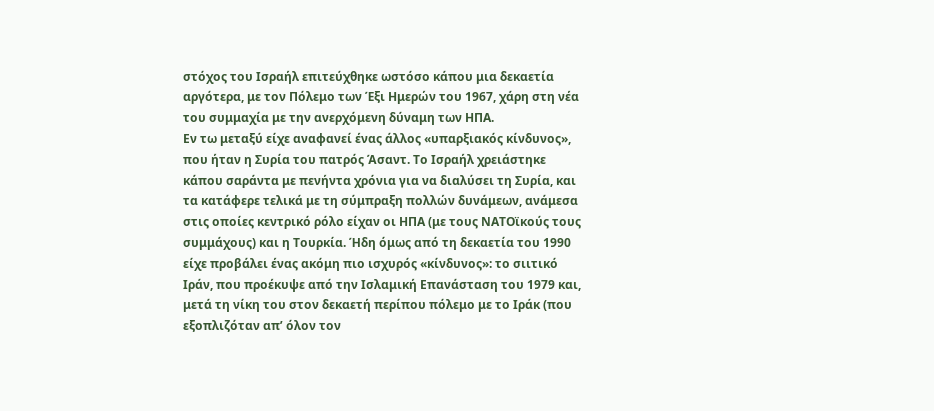στόχος του Ισραήλ επιτεύχθηκε ωστόσο κάπου μια δεκαετία αργότερα, με τον Πόλεμο των Έξι Ημερών του 1967, χάρη στη νέα του συμμαχία με την ανερχόμενη δύναμη των ΗΠΑ.
Εν τω μεταξύ είχε αναφανεί ένας άλλος «υπαρξιακός κίνδυνος», που ήταν η Συρία του πατρός Άσαντ. Το Ισραήλ χρειάστηκε κάπου σαράντα με πενήντα χρόνια για να διαλύσει τη Συρία, και τα κατάφερε τελικά με τη σύμπραξη πολλών δυνάμεων, ανάμεσα στις οποίες κεντρικό ρόλο είχαν οι ΗΠΑ (με τους ΝΑΤΟϊκούς τους συμμάχους) και η Τουρκία. Ήδη όμως από τη δεκαετία του 1990 είχε προβάλει ένας ακόμη πιο ισχυρός «κίνδυνος»: το σιιτικό Ιράν, που προέκυψε από την Ισλαμική Επανάσταση του 1979 και, μετά τη νίκη του στον δεκαετή περίπου πόλεμο με το Ιράκ (που εξοπλιζόταν απ’ όλον τον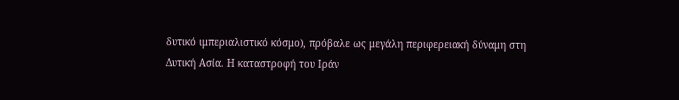δυτικό ιμπεριαλιστικό κόσμο), πρόβαλε ως μεγάλη περιφερειακή δύναμη στη Δυτική Ασία. Η καταστροφή του Ιράν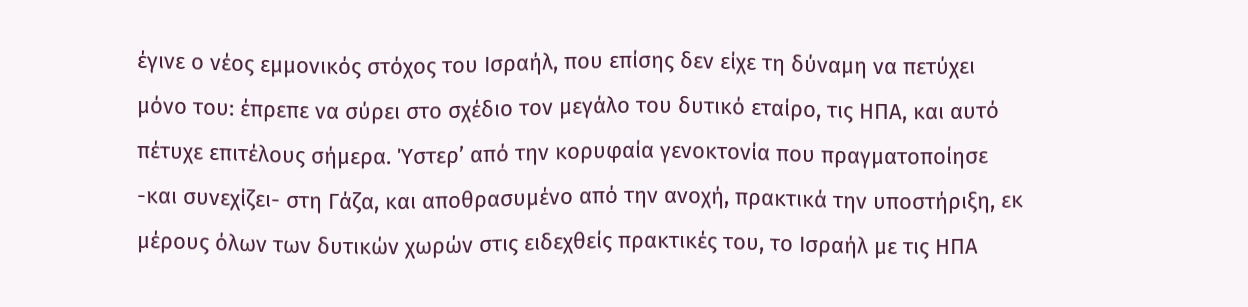έγινε ο νέος εμμονικός στόχος του Ισραήλ, που επίσης δεν είχε τη δύναμη να πετύχει μόνο του: έπρεπε να σύρει στο σχέδιο τον μεγάλο του δυτικό εταίρο, τις ΗΠΑ, και αυτό πέτυχε επιτέλους σήμερα. Ύστερ’ από την κορυφαία γενοκτονία που πραγματοποίησε -και συνεχίζει- στη Γάζα, και αποθρασυμένο από την ανοχή, πρακτικά την υποστήριξη, εκ μέρους όλων των δυτικών χωρών στις ειδεχθείς πρακτικές του, το Ισραήλ με τις ΗΠΑ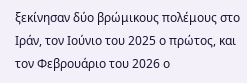ξεκίνησαν δύο βρώμικους πολέμους στο Ιράν, τον Ιούνιο του 2025 ο πρώτος, και τον Φεβρουάριο του 2026 ο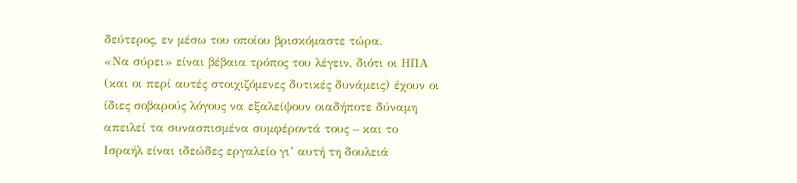δεύτερος, εν μέσω του οποίου βρισκόμαστε τώρα.
«Να σύρει» είναι βέβαια τρόπος του λέγειν, διότι οι ΗΠΑ (και οι περί αυτές στοιχιζόμενες δυτικές δυνάμεις) έχουν οι ίδιες σοβαρούς λόγους να εξαλείψουν οιαδήποτε δύναμη απειλεί τα συνασπισμένα συμφέροντά τους – και το Ισραήλ είναι ιδεώδες εργαλείο γι’ αυτή τη δουλειά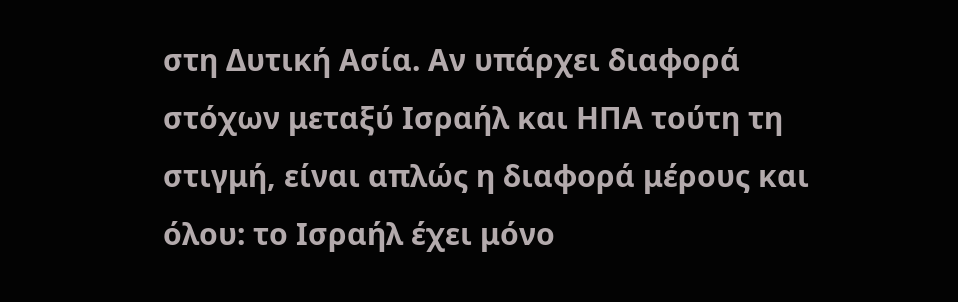στη Δυτική Ασία. Αν υπάρχει διαφορά στόχων μεταξύ Ισραήλ και ΗΠΑ τούτη τη στιγμή, είναι απλώς η διαφορά μέρους και όλου: το Ισραήλ έχει μόνο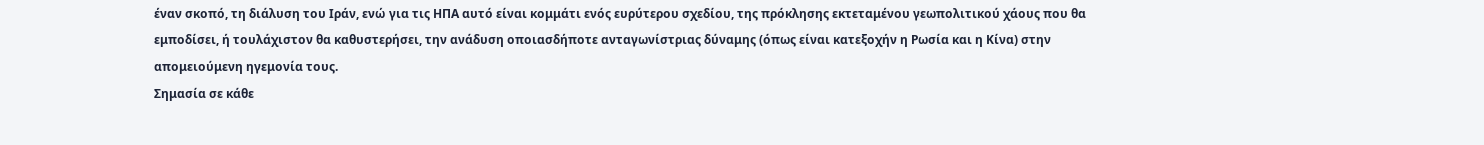έναν σκοπό, τη διάλυση του Ιράν, ενώ για τις ΗΠΑ αυτό είναι κομμάτι ενός ευρύτερου σχεδίου, της πρόκλησης εκτεταμένου γεωπολιτικού χάους που θα εμποδίσει, ή τουλάχιστον θα καθυστερήσει, την ανάδυση οποιασδήποτε ανταγωνίστριας δύναμης (όπως είναι κατεξοχήν η Ρωσία και η Κίνα) στην απομειούμενη ηγεμονία τους.
Σημασία σε κάθε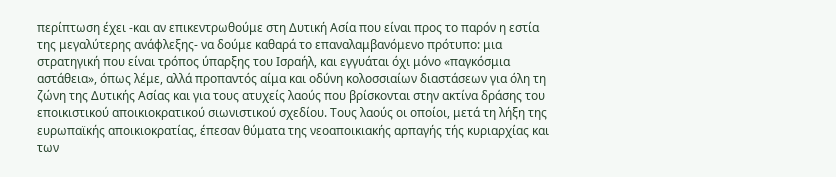περίπτωση έχει -και αν επικεντρωθούμε στη Δυτική Ασία που είναι προς το παρόν η εστία της μεγαλύτερης ανάφλεξης- να δούμε καθαρά το επαναλαμβανόμενο πρότυπο: μια στρατηγική που είναι τρόπος ύπαρξης του Ισραήλ, και εγγυάται όχι μόνο «παγκόσμια αστάθεια», όπως λέμε, αλλά προπαντός αίμα και οδύνη κολοσσιαίων διαστάσεων για όλη τη ζώνη της Δυτικής Ασίας και για τους ατυχείς λαούς που βρίσκονται στην ακτίνα δράσης του εποικιστικού αποικιοκρατικού σιωνιστικού σχεδίου. Τους λαούς οι οποίοι, μετά τη λήξη της ευρωπαϊκής αποικιοκρατίας, έπεσαν θύματα της νεοαποικιακής αρπαγής τής κυριαρχίας και των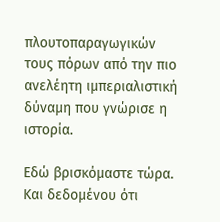πλουτοπαραγωγικών τους πόρων από την πιο ανελέητη ιμπεριαλιστική δύναμη που γνώρισε η ιστορία.

Εδώ βρισκόμαστε τώρα. Και δεδομένου ότι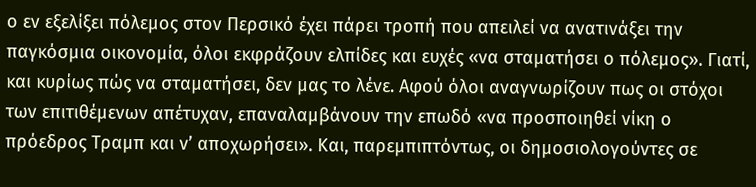ο εν εξελίξει πόλεμος στον Περσικό έχει πάρει τροπή που απειλεί να ανατινάξει την παγκόσμια οικονομία, όλοι εκφράζουν ελπίδες και ευχές «να σταματήσει ο πόλεμος». Γιατί, και κυρίως πώς να σταματήσει, δεν μας το λένε. Αφού όλοι αναγνωρίζουν πως οι στόχοι των επιτιθέμενων απέτυχαν, επαναλαμβάνουν την επωδό «να προσποιηθεί νίκη ο πρόεδρος Τραμπ και ν’ αποχωρήσει». Και, παρεμπιπτόντως, οι δημοσιολογούντες σε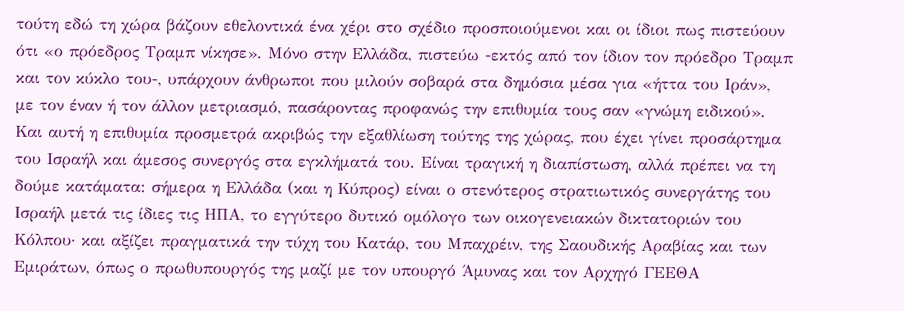τούτη εδώ τη χώρα βάζουν εθελοντικά ένα χέρι στο σχέδιο προσποιούμενοι και οι ίδιοι πως πιστεύουν ότι «ο πρόεδρος Τραμπ νίκησε». Μόνο στην Ελλάδα, πιστεύω -εκτός από τον ίδιον τον πρόεδρο Τραμπ και τον κύκλο του-, υπάρχουν άνθρωποι που μιλούν σοβαρά στα δημόσια μέσα για «ήττα του Ιράν», με τον έναν ή τον άλλον μετριασμό, πασάροντας προφανώς την επιθυμία τους σαν «γνώμη ειδικού». Και αυτή η επιθυμία προσμετρά ακριβώς την εξαθλίωση τούτης της χώρας, που έχει γίνει προσάρτημα του Ισραήλ και άμεσος συνεργός στα εγκλήματά του. Είναι τραγική η διαπίστωση, αλλά πρέπει να τη δούμε κατάματα: σήμερα η Ελλάδα (και η Κύπρος) είναι ο στενότερος στρατιωτικός συνεργάτης του Ισραήλ μετά τις ίδιες τις ΗΠΑ, το εγγύτερο δυτικό ομόλογο των οικογενειακών δικτατοριών του Κόλπου· και αξίζει πραγματικά την τύχη του Κατάρ, του Μπαχρέιν, της Σαουδικής Αραβίας και των Εμιράτων, όπως ο πρωθυπουργός της μαζί με τον υπουργό Άμυνας και τον Αρχηγό ΓΕΕΘΑ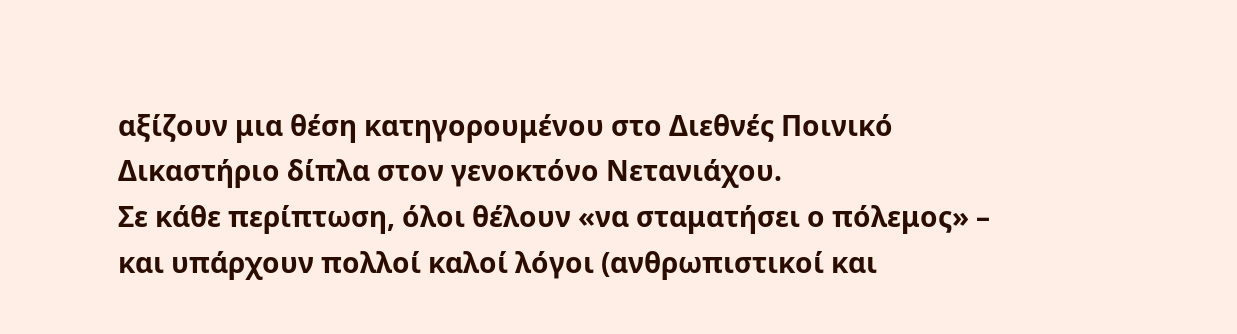αξίζουν μια θέση κατηγορουμένου στο Διεθνές Ποινικό Δικαστήριο δίπλα στον γενοκτόνο Νετανιάχου.
Σε κάθε περίπτωση, όλοι θέλουν «να σταματήσει ο πόλεμος» – και υπάρχουν πολλοί καλοί λόγοι (ανθρωπιστικοί και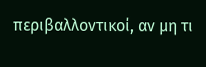περιβαλλοντικοί, αν μη τι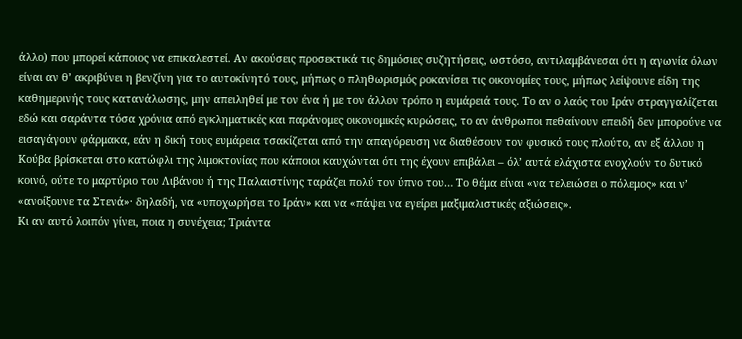άλλο) που μπορεί κάποιος να επικαλεστεί. Αν ακούσεις προσεκτικά τις δημόσιες συζητήσεις, ωστόσο, αντιλαμβάνεσαι ότι η αγωνία όλων είναι αν θ’ ακριβύνει η βενζίνη για το αυτοκίνητό τους, μήπως ο πληθωρισμός ροκανίσει τις οικονομίες τους, μήπως λείψουνε είδη της καθημερινής τους κατανάλωσης, μην απειληθεί με τον ένα ή με τον άλλον τρόπο η ευμάρειά τους. Το αν ο λαός του Ιράν στραγγαλίζεται εδώ και σαράντα τόσα χρόνια από εγκληματικές και παράνομες οικονομικές κυρώσεις, το αν άνθρωποι πεθαίνουν επειδή δεν μπορούνε να εισαγάγουν φάρμακα, εάν η δική τους ευμάρεια τσακίζεται από την απαγόρευση να διαθέσουν τον φυσικό τους πλούτο, αν εξ άλλου η Κούβα βρίσκεται στο κατώφλι της λιμοκτονίας που κάποιοι καυχώνται ότι της έχουν επιβάλει – όλ’ αυτά ελάχιστα ενοχλούν το δυτικό κοινό, ούτε το μαρτύριο του Λιβάνου ή της Παλαιστίνης ταράζει πολύ τον ύπνο του… Το θέμα είναι «να τελειώσει ο πόλεμος» και ν’ «ανοίξουνε τα Στενά»· δηλαδή, να «υποχωρήσει το Ιράν» και να «πάψει να εγείρει μαξιμαλιστικές αξιώσεις».
Κι αν αυτό λοιπόν γίνει, ποια η συνέχεια; Τριάντα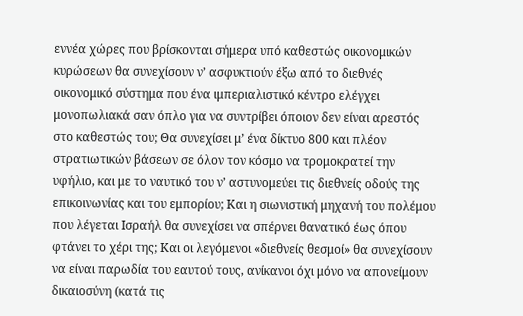εννέα χώρες που βρίσκονται σήμερα υπό καθεστώς οικονομικών κυρώσεων θα συνεχίσουν ν’ ασφυκτιούν έξω από το διεθνές οικονομικό σύστημα που ένα ιμπεριαλιστικό κέντρο ελέγχει μονοπωλιακά σαν όπλο για να συντρίβει όποιον δεν είναι αρεστός στο καθεστώς του; Θα συνεχίσει μ’ ένα δίκτυο 800 και πλέον στρατιωτικών βάσεων σε όλον τον κόσμο να τρομοκρατεί την υφήλιο, και με το ναυτικό του ν’ αστυνομεύει τις διεθνείς οδούς της επικοινωνίας και του εμπορίου; Και η σιωνιστική μηχανή του πολέμου που λέγεται Ισραήλ θα συνεχίσει να σπέρνει θανατικό έως όπου φτάνει το χέρι της; Και οι λεγόμενοι «διεθνείς θεσμοί» θα συνεχίσουν να είναι παρωδία του εαυτού τους, ανίκανοι όχι μόνο να απονείμουν δικαιοσύνη (κατά τις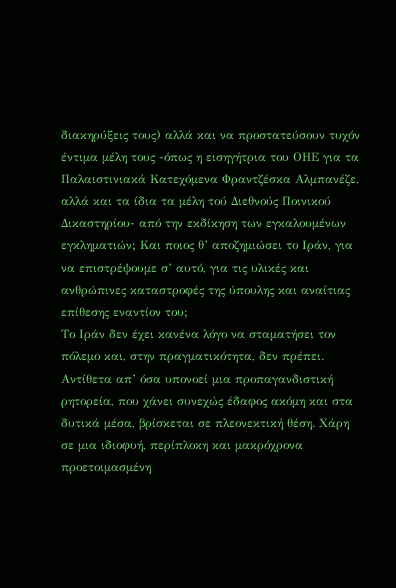διακηρύξεις τους) αλλά και να προστατεύσουν τυχόν έντιμα μέλη τους -όπως η εισηγήτρια του ΟΗΕ για τα Παλαιστινιακά Κατεχόμενα Φραντζέσκα Αλμπανέζε, αλλά και τα ίδια τα μέλη τού Διεθνούς Ποινικού Δικαστηρίου- από την εκδίκηση των εγκαλουμένων εγκληματιών; Και ποιος θ’ αποζημιώσει το Ιράν, για να επιστρέψουμε σ’ αυτό, για τις υλικές και ανθρώπινες καταστροφές της ύπουλης και αναίτιας επίθεσης εναντίον του;
Το Ιράν δεν έχει κανένα λόγο να σταματήσει τον πόλεμο και, στην πραγματικότητα, δεν πρέπει. Αντίθετα απ’ όσα υπονοεί μια προπαγανδιστική ρητορεία, που χάνει συνεχώς έδαφος ακόμη και στα δυτικά μέσα, βρίσκεται σε πλεονεκτική θέση. Χάρη σε μια ιδιοφυή, περίπλοκη και μακρόχρονα προετοιμασμένη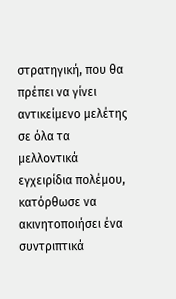στρατηγική, που θα πρέπει να γίνει αντικείμενο μελέτης σε όλα τα μελλοντικά εγχειρίδια πολέμου, κατόρθωσε να ακινητοποιήσει ένα συντριπτικά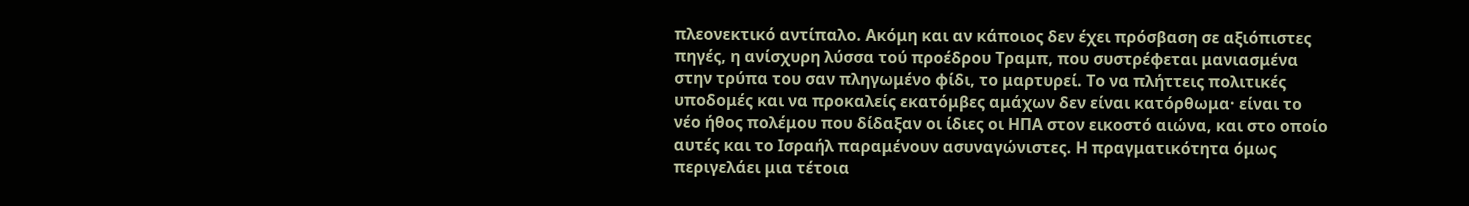πλεονεκτικό αντίπαλο. Ακόμη και αν κάποιος δεν έχει πρόσβαση σε αξιόπιστες πηγές, η ανίσχυρη λύσσα τού προέδρου Τραμπ, που συστρέφεται μανιασμένα στην τρύπα του σαν πληγωμένο φίδι, το μαρτυρεί. Το να πλήττεις πολιτικές υποδομές και να προκαλείς εκατόμβες αμάχων δεν είναι κατόρθωμα· είναι το νέο ήθος πολέμου που δίδαξαν οι ίδιες οι ΗΠΑ στον εικοστό αιώνα, και στο οποίο αυτές και το Ισραήλ παραμένουν ασυναγώνιστες. Η πραγματικότητα όμως περιγελάει μια τέτοια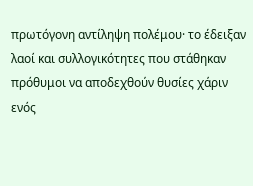πρωτόγονη αντίληψη πολέμου· το έδειξαν λαοί και συλλογικότητες που στάθηκαν πρόθυμοι να αποδεχθούν θυσίες χάριν ενός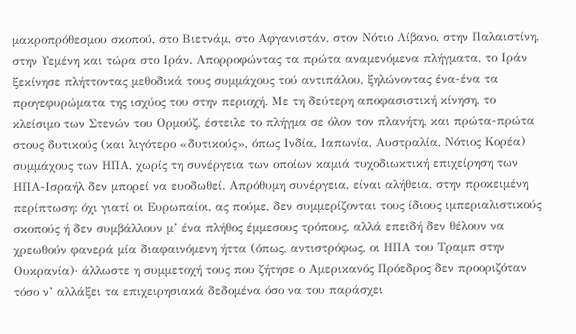μακροπρόθεσμου σκοπού, στο Βιετνάμ, στο Αφγανιστάν, στον Νότιο Λίβανο, στην Παλαιστίνη, στην Υεμένη και τώρα στο Ιράν. Απορροφώντας τα πρώτα αναμενόμενα πλήγματα, το Ιράν ξεκίνησε πλήττοντας μεθοδικά τους συμμάχους τού αντιπάλου, ξηλώνοντας ένα-ένα τα προγεφυρώματα της ισχύος του στην περιοχή. Με τη δεύτερη αποφασιστική κίνηση, το κλείσιμο των Στενών του Ορμούζ, έστειλε το πλήγμα σε όλον τον πλανήτη, και πρώτα-πρώτα στους δυτικούς (και λιγότερο «δυτικούς», όπως Ινδία, Ιαπωνία, Αυστραλία, Νότιος Κορέα) συμμάχους των ΗΠΑ, χωρίς τη συνέργεια των οποίων καμιά τυχοδιωκτική επιχείρηση των ΗΠΑ-Ισραήλ δεν μπορεί να ευοδωθεί. Απρόθυμη συνέργεια, είναι αλήθεια, στην προκειμένη περίπτωση: όχι γιατί οι Ευρωπαίοι, ας πούμε, δεν συμμερίζονται τους ίδιους ιμπεριαλιστικούς σκοπούς ή δεν συμβάλλουν μ’ ένα πλήθος έμμεσους τρόπους, αλλά επειδή δεν θέλουν να χρεωθούν φανερά μία διαφαινόμενη ήττα (όπως, αντιστρόφως, οι ΗΠΑ του Τραμπ στην Ουκρανία)· άλλωστε η συμμετοχή τους που ζήτησε ο Αμερικανός Πρόεδρος δεν προοριζόταν τόσο ν’ αλλάξει τα επιχειρησιακά δεδομένα όσο να του παράσχει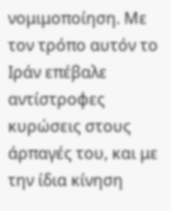νομιμοποίηση. Με τον τρόπο αυτόν το Ιράν επέβαλε αντίστροφες κυρώσεις στους άρπαγές του, και με την ίδια κίνηση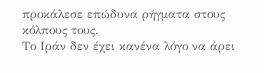προκάλεσε επώδυνα ρήγματα στους κόλπους τους.
Το Ιράν δεν έχει κανένα λόγο να άρει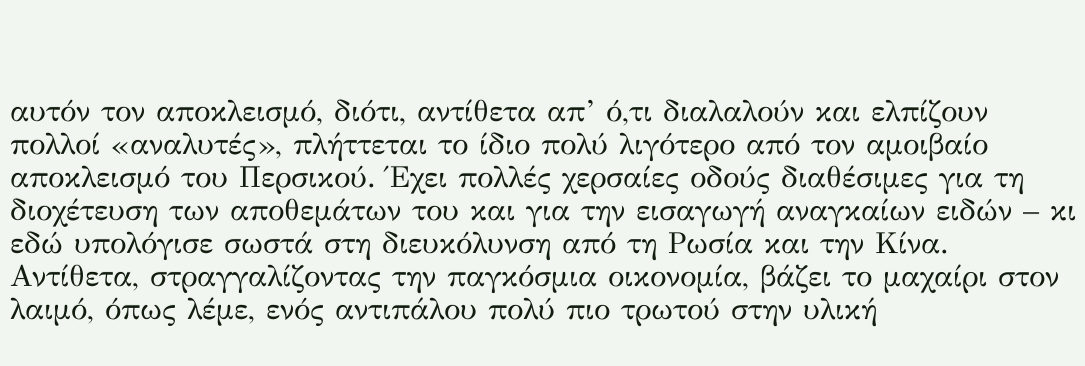αυτόν τον αποκλεισμό, διότι, αντίθετα απ’ ό,τι διαλαλούν και ελπίζουν πολλοί «αναλυτές», πλήττεται το ίδιο πολύ λιγότερο από τον αμοιβαίο αποκλεισμό του Περσικού. Έχει πολλές χερσαίες οδούς διαθέσιμες για τη διοχέτευση των αποθεμάτων του και για την εισαγωγή αναγκαίων ειδών – κι εδώ υπολόγισε σωστά στη διευκόλυνση από τη Ρωσία και την Κίνα. Αντίθετα, στραγγαλίζοντας την παγκόσμια οικονομία, βάζει το μαχαίρι στον λαιμό, όπως λέμε, ενός αντιπάλου πολύ πιο τρωτού στην υλική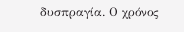δυσπραγία. Ο χρόνος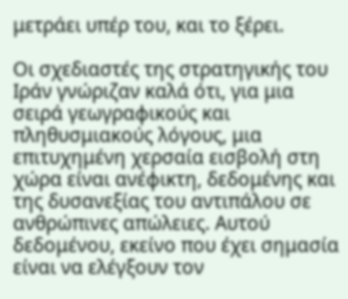μετράει υπέρ του, και το ξέρει.

Οι σχεδιαστές της στρατηγικής του Ιράν γνώριζαν καλά ότι, για μια σειρά γεωγραφικούς και πληθυσμιακούς λόγους, μια επιτυχημένη χερσαία εισβολή στη χώρα είναι ανέφικτη, δεδομένης και της δυσανεξίας του αντιπάλου σε ανθρώπινες απώλειες. Αυτού δεδομένου, εκείνο που έχει σημασία είναι να ελέγξουν τον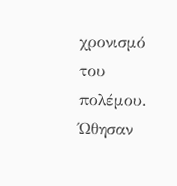χρονισμό του πολέμου. Ώθησαν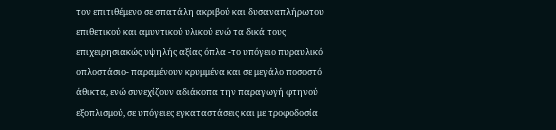τον επιτιθέμενο σε σπατάλη ακριβού και δυσαναπλήρωτου επιθετικού και αμυντικού υλικού ενώ τα δικά τους επιχειρησιακώς υψηλής αξίας όπλα -το υπόγειο πυραυλικό οπλοστάσιο- παραμένουν κρυμμένα και σε μεγάλο ποσοστό άθικτα, ενώ συνεχίζουν αδιάκοπα την παραγωγή φτηνού εξοπλισμού, σε υπόγειες εγκαταστάσεις και με τροφοδοσία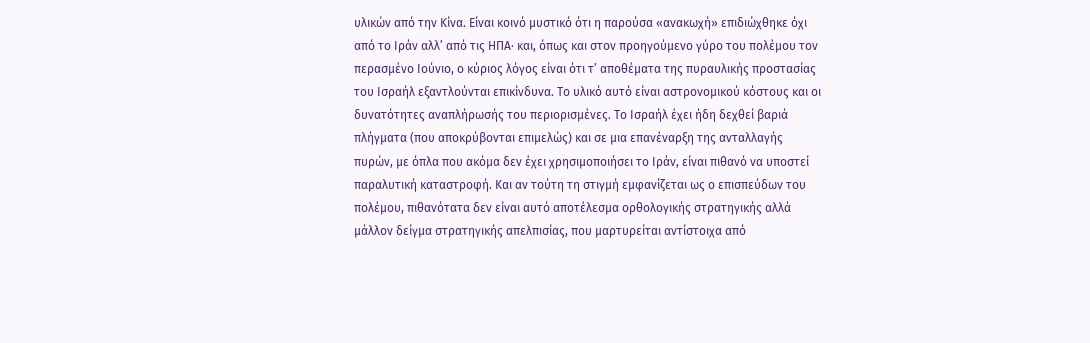υλικών από την Κίνα. Είναι κοινό μυστικό ότι η παρούσα «ανακωχή» επιδιώχθηκε όχι από το Ιράν αλλ’ από τις ΗΠΑ· και, όπως και στον προηγούμενο γύρο του πολέμου τον περασμένο Ιούνιο, ο κύριος λόγος είναι ότι τ’ αποθέματα της πυραυλικής προστασίας του Ισραήλ εξαντλούνται επικίνδυνα. Το υλικό αυτό είναι αστρονομικού κόστους και οι δυνατότητες αναπλήρωσής του περιορισμένες. Το Ισραήλ έχει ήδη δεχθεί βαριά πλήγματα (που αποκρύβονται επιμελώς) και σε μια επανέναρξη της ανταλλαγής πυρών, με όπλα που ακόμα δεν έχει χρησιμοποιήσει το Ιράν, είναι πιθανό να υποστεί παραλυτική καταστροφή. Και αν τούτη τη στιγμή εμφανίζεται ως ο επισπεύδων του πολέμου, πιθανότατα δεν είναι αυτό αποτέλεσμα ορθολογικής στρατηγικής αλλά μάλλον δείγμα στρατηγικής απελπισίας, που μαρτυρείται αντίστοιχα από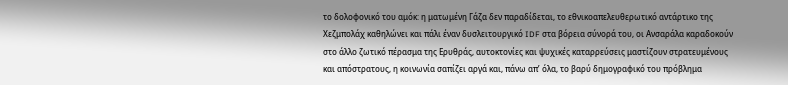το δολοφονικό του αμόκ: η ματωμένη Γάζα δεν παραδίδεται, το εθνικοαπελευθερωτικό αντάρτικο της Χεζμπολάχ καθηλώνει και πάλι έναν δυσλειτουργικό IDF στα βόρεια σύνορά του, οι Ανσαράλα καραδοκούν στο άλλο ζωτικό πέρασμα της Ερυθράς, αυτοκτονίες και ψυχικές καταρρεύσεις μαστίζουν στρατευμένους και απόστρατους, η κοινωνία σαπίζει αργά και, πάνω απ’ όλα, το βαρύ δημογραφικό του πρόβλημα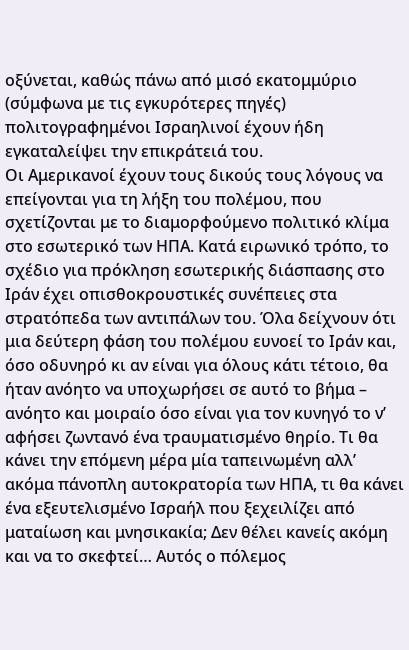οξύνεται, καθώς πάνω από μισό εκατομμύριο (σύμφωνα με τις εγκυρότερες πηγές) πολιτογραφημένοι Ισραηλινοί έχουν ήδη εγκαταλείψει την επικράτειά του.
Οι Αμερικανοί έχουν τους δικούς τους λόγους να επείγονται για τη λήξη του πολέμου, που σχετίζονται με το διαμορφούμενο πολιτικό κλίμα στο εσωτερικό των ΗΠΑ. Κατά ειρωνικό τρόπο, το σχέδιο για πρόκληση εσωτερικής διάσπασης στο Ιράν έχει οπισθοκρουστικές συνέπειες στα στρατόπεδα των αντιπάλων του. Όλα δείχνουν ότι μια δεύτερη φάση του πολέμου ευνοεί το Ιράν και, όσο οδυνηρό κι αν είναι για όλους κάτι τέτοιο, θα ήταν ανόητο να υποχωρήσει σε αυτό το βήμα – ανόητο και μοιραίο όσο είναι για τον κυνηγό το ν’ αφήσει ζωντανό ένα τραυματισμένο θηρίο. Τι θα κάνει την επόμενη μέρα μία ταπεινωμένη αλλ’ ακόμα πάνοπλη αυτοκρατορία των ΗΠΑ, τι θα κάνει ένα εξευτελισμένο Ισραήλ που ξεχειλίζει από ματαίωση και μνησικακία; Δεν θέλει κανείς ακόμη και να το σκεφτεί… Αυτός ο πόλεμος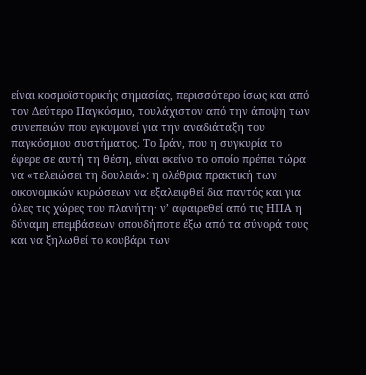είναι κοσμοϊστορικής σημασίας, περισσότερο ίσως και από τον Δεύτερο Παγκόσμιο, τουλάχιστον από την άποψη των συνεπειών που εγκυμονεί για την αναδιάταξη του παγκόσμιου συστήματος. Το Ιράν, που η συγκυρία το έφερε σε αυτή τη θέση, είναι εκείνο το οποίο πρέπει τώρα να «τελειώσει τη δουλειά»: η ολέθρια πρακτική των οικονομικών κυρώσεων να εξαλειφθεί δια παντός και για όλες τις χώρες του πλανήτη· ν’ αφαιρεθεί από τις ΗΠΑ η δύναμη επεμβάσεων οπουδήποτε έξω από τα σύνορά τους και να ξηλωθεί το κουβάρι των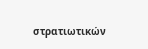στρατιωτικών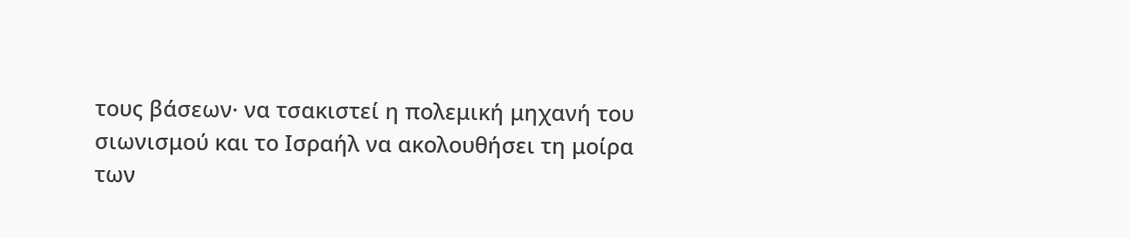τους βάσεων· να τσακιστεί η πολεμική μηχανή του σιωνισμού και το Ισραήλ να ακολουθήσει τη μοίρα των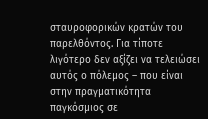σταυροφορικών κρατών του παρελθόντος. Για τίποτε λιγότερο δεν αξίζει να τελειώσει αυτός ο πόλεμος – που είναι στην πραγματικότητα παγκόσμιος σε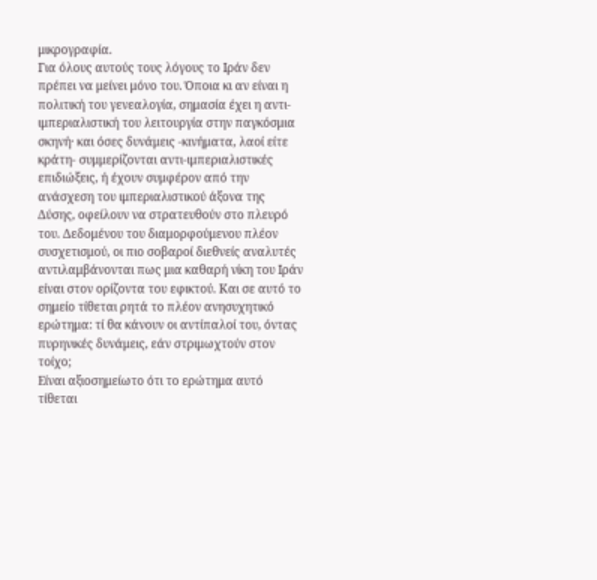μικρογραφία.
Για όλους αυτούς τους λόγους το Ιράν δεν πρέπει να μείνει μόνο του. Όποια κι αν είναι η πολιτική του γενεαλογία, σημασία έχει η αντι-ιμπεριαλιστική του λειτουργία στην παγκόσμια σκηνή· και όσες δυνάμεις -κινήματα, λαοί είτε κράτη- συμμερίζονται αντι-ιμπεριαλιστικές επιδιώξεις, ή έχουν συμφέρον από την ανάσχεση του ιμπεριαλιστικού άξονα της Δύσης, οφείλουν να στρατευθούν στο πλευρό του. Δεδομένου του διαμορφούμενου πλέον συσχετισμού, οι πιο σοβαροί διεθνείς αναλυτές αντιλαμβάνονται πως μια καθαρή νίκη του Ιράν είναι στον ορίζοντα του εφικτού. Και σε αυτό το σημείο τίθεται ρητά το πλέον ανησυχητικό ερώτημα: τί θα κάνουν οι αντίπαλοί του, όντας πυρηνικές δυνάμεις, εάν στριμωχτούν στον τοίχο;
Είναι αξιοσημείωτο ότι το ερώτημα αυτό τίθεται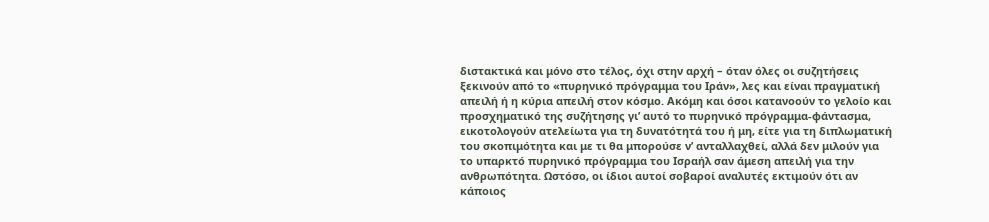διστακτικά και μόνο στο τέλος, όχι στην αρχή – όταν όλες οι συζητήσεις ξεκινούν από το «πυρηνικό πρόγραμμα του Ιράν», λες και είναι πραγματική απειλή ή η κύρια απειλή στον κόσμο. Ακόμη και όσοι κατανοούν το γελοίο και προσχηματικό της συζήτησης γι’ αυτό το πυρηνικό πρόγραμμα-φάντασμα, εικοτολογούν ατελείωτα για τη δυνατότητά του ή μη, είτε για τη διπλωματική του σκοπιμότητα και με τι θα μπορούσε ν’ ανταλλαχθεί, αλλά δεν μιλούν για το υπαρκτό πυρηνικό πρόγραμμα του Ισραήλ σαν άμεση απειλή για την ανθρωπότητα. Ωστόσο, οι ίδιοι αυτοί σοβαροί αναλυτές εκτιμούν ότι αν κάποιος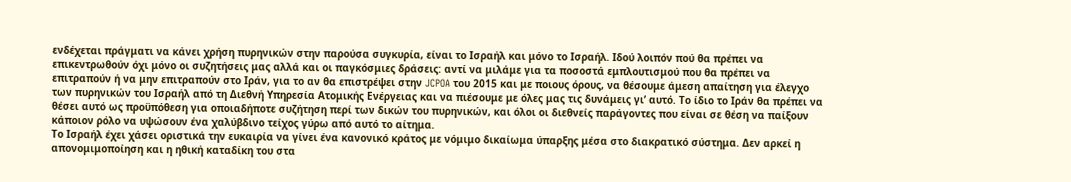ενδέχεται πράγματι να κάνει χρήση πυρηνικών στην παρούσα συγκυρία, είναι το Ισραήλ και μόνο το Ισραήλ. Ιδού λοιπόν πού θα πρέπει να επικεντρωθούν όχι μόνο οι συζητήσεις μας αλλά και οι παγκόσμιες δράσεις: αντί να μιλάμε για τα ποσοστά εμπλουτισμού που θα πρέπει να επιτραπούν ή να μην επιτραπούν στο Ιράν, για το αν θα επιστρέψει στην JCPOA του 2015 και με ποιους όρους, να θέσουμε άμεση απαίτηση για έλεγχο των πυρηνικών του Ισραήλ από τη Διεθνή Υπηρεσία Ατομικής Ενέργειας και να πιέσουμε με όλες μας τις δυνάμεις γι’ αυτό. Το ίδιο το Ιράν θα πρέπει να θέσει αυτό ως προϋπόθεση για οποιαδήποτε συζήτηση περί των δικών του πυρηνικών, και όλοι οι διεθνείς παράγοντες που είναι σε θέση να παίξουν κάποιον ρόλο να υψώσουν ένα χαλύβδινο τείχος γύρω από αυτό το αίτημα.
Το Ισραήλ έχει χάσει οριστικά την ευκαιρία να γίνει ένα κανονικό κράτος με νόμιμο δικαίωμα ύπαρξης μέσα στο διακρατικό σύστημα. Δεν αρκεί η απονομιμοποίηση και η ηθική καταδίκη του στα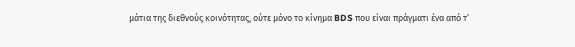μάτια της διεθνούς κοινότητας, ούτε μόνο το κίνημα BDS που είναι πράγματι ένα από τ’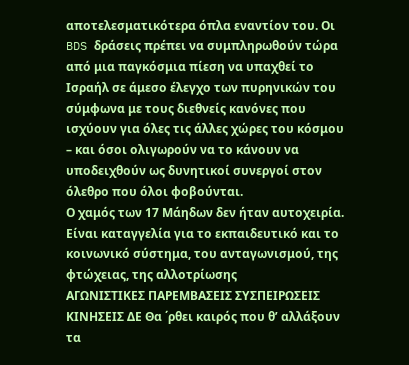αποτελεσματικότερα όπλα εναντίον του. Οι BDS δράσεις πρέπει να συμπληρωθούν τώρα από μια παγκόσμια πίεση να υπαχθεί το Ισραήλ σε άμεσο έλεγχο των πυρηνικών του σύμφωνα με τους διεθνείς κανόνες που ισχύουν για όλες τις άλλες χώρες του κόσμου – και όσοι ολιγωρούν να το κάνουν να υποδειχθούν ως δυνητικοί συνεργοί στον όλεθρο που όλοι φοβούνται.
Ο χαμός των 17 Μάηδων δεν ήταν αυτοχειρία. Είναι καταγγελία για το εκπαιδευτικό και το κοινωνικό σύστημα, του ανταγωνισμού, της φτώχειας, της αλλοτρίωσης
ΑΓΩΝΙΣΤΙΚΕΣ ΠΑΡΕΜΒΑΣΕΙΣ ΣΥΣΠΕΙΡΩΣΕΙΣ ΚΙΝΗΣΕΙΣ ΔΕ Θα ΄ρθει καιρός που θ’ αλλάξουν τα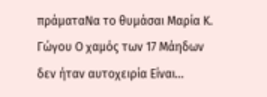πράματαΝα το θυμάσαι Μαρία Κ. Γώγου Ο χαμός των 17 Μάηδων δεν ήταν αυτοχειρία Είναι...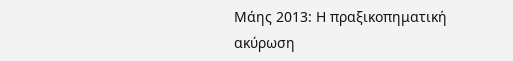Μάης 2013: Η πραξικοπηματική ακύρωση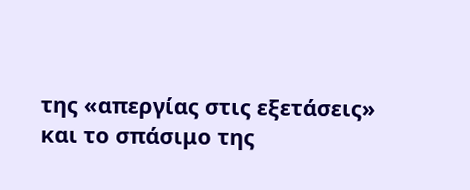της «απεργίας στις εξετάσεις» και το σπάσιμο της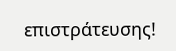επιστράτευσης!